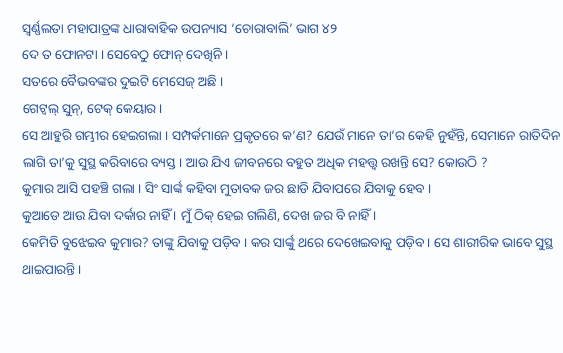ସ୍ଵର୍ଣ୍ଣଲତା ମହାପାତ୍ରଙ୍କ ଧାରାବାହିକ ଉପନ୍ୟାସ ‘ଚୋରାବାଲି’ ଭାଗ ୪୨
ଦେ ତ ଫୋନଟା । ସେବେଠୁ ଫୋନ୍ ଦେଖିନି ।
ସତରେ ବୈଭବଙ୍କର ଦୁଇଟି ମେସେଜ୍ ଅଛି ।
ଗେଟ୍ୱଲ୍ ସୁନ୍, ଟେକ୍ କେୟାର ।
ସେ ଆହୁରି ଗମ୍ଭୀର ହେଇଗଲା । ସମ୍ପର୍କମାନେ ପ୍ରକୃତରେ କ’ଣ? ଯେଉଁ ମାନେ ତା’ର କେହି ନୁହଁନ୍ତି, ସେମାନେ ରାତିଦିନ ଲାଗି ତା’କୁ ସୁସ୍ଥ କରିବାରେ ବ୍ୟସ୍ତ । ଆଉ ଯିଏ ଜୀବନରେ ବହୁତ ଅଧିକ ମହତ୍ତ୍ୱ ରଖନ୍ତି ସେ? କୋଉଠି ?
କୁମାର ଆସି ପହଞ୍ଚି ଗଲା । ସିଂ ସାର୍ଙ୍କ କହିବା ମୁତାବକ ଜର ଛାଡି ଯିବାପରେ ଯିବାକୁ ହେବ ।
କୁଆଡେ ଆଉ ଯିବା ଦର୍କାର ନାହିଁ । ମୁଁ ଠିକ୍ ହେଇ ଗଲିଣି, ଦେଖ ଜର ବି ନାହିଁ ।
କେମିତି ବୁଝେଇବ କୁମାର? ତାଙ୍କୁ ଯିବାକୁ ପଡ଼ିବ । କର ସାର୍ଙ୍କୁ ଥରେ ଦେଖେଇବାକୁ ପଡ଼ିବ । ସେ ଶାରୀରିକ ଭାବେ ସୁସ୍ଥ ଥାଇପାରନ୍ତି ।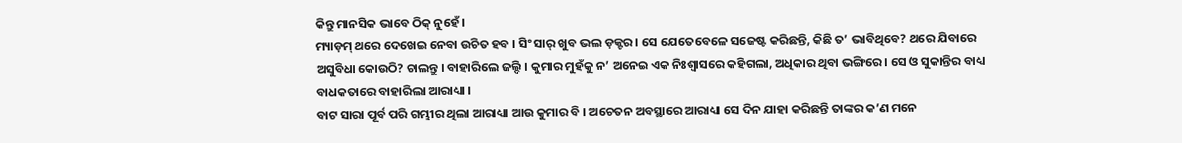କିନ୍ତୁ ମାନସିକ ଭାବେ ଠିକ୍ ନୁହେଁ ।
ମ୍ୟାଡ଼ମ୍ ଥରେ ଦେଖେଇ ନେବା ଉଚିତ ହବ । ସିଂ ସାର୍ ଖୁବ ଭଲ ଡ଼କ୍ଟର । ସେ ଯେତେବେଳେ ସଜେଷ୍ଟ କରିଛନ୍ତି, କିଛି ତ’ ଭାବିଥିବେ? ଥରେ ଯିବାରେ ଅସୁବିଧା କୋଉଠି? ଚାଲନ୍ତୁ । ବାହାରିଲେ ଜଲ୍ଦି । କୁମାର ମୁହଁକୁ ନ’ ଅନେଇ ଏକ ନିଃଶ୍ୱାସରେ କହିଗଲା, ଅଧିକାର ଥିବା ଭଙ୍ଗିରେ । ସେ ଓ ସୁକାନ୍ତିର ବାଧ୍ୟ ବାଧକତାରେ ବାହାରିଲା ଆରାଧ୍ୟା ।
ବାଟ ସାରା ପୂର୍ବ ପରି ଗମ୍ଭୀର ଥିଲା ଆରାଧ୍ୟା ଆଉ କୁମାର ବି । ଅଚେତନ ଅବସ୍ଥାରେ ଆରାଧ୍ୟା ସେ ଦିନ ଯାହା କରିଛନ୍ତି ତାଙ୍କର କ’ଣ ମନେ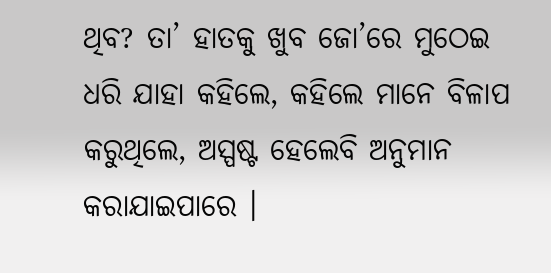ଥିବ? ତା’ ହାତକୁ ଖୁବ ଜୋ’ରେ ମୁଠେଇ ଧରି ଯାହା କହିଲେ, କହିଲେ ମାନେ ବିଳାପ କରୁଥିଲେ, ଅସ୍ପଷ୍ଟ ହେଲେବି ଅନୁମାନ କରାଯାଇପାରେ ।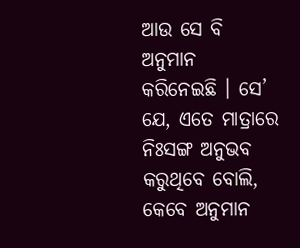ଆଉ ସେ ବି ଅନୁମାନ କରିନେଇଛି । ସେ’ ଯେ, ଏତେ ମାତ୍ରାରେ ନିଃସଙ୍ଗ ଅନୁଭବ କରୁଥିବେ ବୋଲି, କେବେ ଅନୁମାନ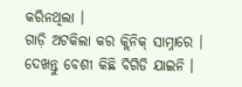କରିନଥିଲା ।
ଗାଡ଼ି ଅଟକିଲା କର କ୍ଲିନିକ୍ ସାମ୍ନାରେ ।
ଦେଖନ୍ତୁ ବେଶୀ କିଛି ବିଗିଡି ଯାଇନି ।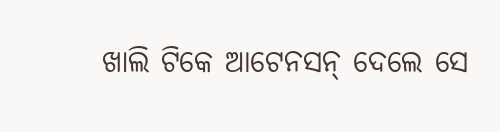ଖାଲି ଟିକେ ଆଟେନସନ୍ ଦେଲେ ସେ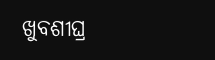ଖୁବଶୀଘ୍ର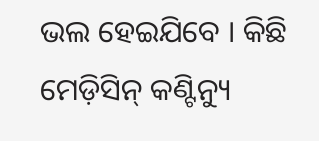ଭଲ ହେଇଯିବେ । କିଛି ମେଡ଼ିସିନ୍ କଣ୍ଟିନ୍ୟୁ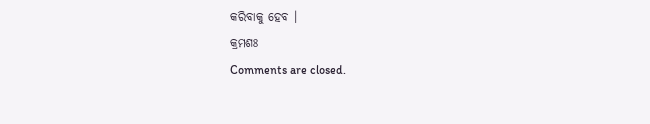କରିବାକୁ ହେବ ।
କ୍ରମଶଃ
Comments are closed.